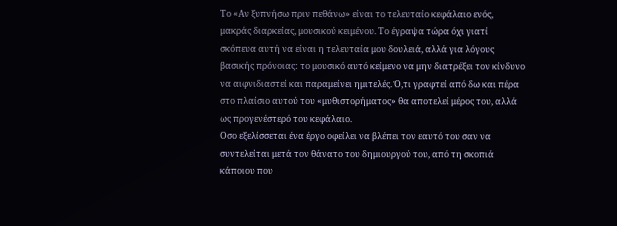Το «Αν ξυπνήσω πριν πεθάνω» είναι το τελευταίο κεφάλαιο ενός, μακράς διαρκείας, μουσικού κειμένου. Το έγραψα τώρα όχι γιατί σκόπευα αυτή να είναι η τελευταία μου δουλειά, αλλά για λόγους βασικής πρόνοιας: το μουσικό αυτό κείμενο να μην διατρέξει τον κίνδυνο να αιφνιδιαστεί και παραμείνει ημιτελές. Ό,τι γραφτεί από δω και πέρα στο πλαίσιο αυτού του «μυθιστορήματος» θα αποτελεί μέρος του, αλλά ως προγενέστερό του κεφάλαιο.
Οσο εξελίσσεται ένα έργο οφείλει να βλέπει τον εαυτό του σαν να συντελείται μετά τον θάνατο του δημιουργού του, από τη σκοπιά κάποιου που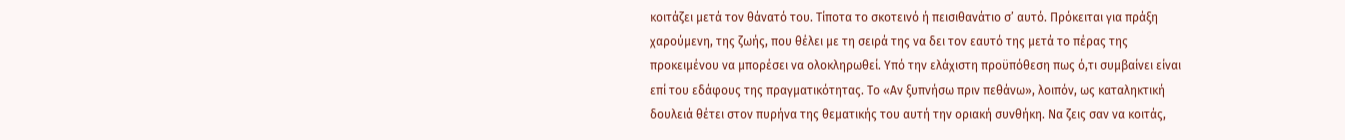κοιτάζει μετά τον θάνατό του. Τίποτα το σκοτεινό ή πεισιθανάτιο σ’ αυτό. Πρόκειται για πράξη χαρούμενη, της ζωής, που θέλει με τη σειρά της να δει τον εαυτό της μετά το πέρας της προκειμένου να μπορέσει να ολοκληρωθεί. Υπό την ελάχιστη προϋπόθεση πως ό,τι συμβαίνει είναι επί του εδάφους της πραγματικότητας. Το «Αν ξυπνήσω πριν πεθάνω», λοιπόν, ως καταληκτική δουλειά θέτει στον πυρήνα της θεματικής του αυτή την οριακή συνθήκη. Να ζεις σαν να κοιτάς,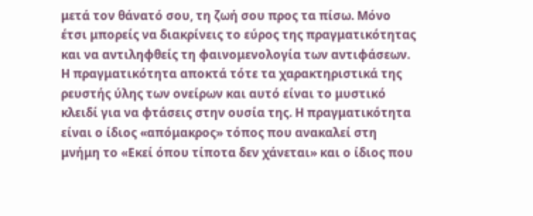μετά τον θάνατό σου, τη ζωή σου προς τα πίσω. Μόνο έτσι μπορείς να διακρίνεις το εύρος της πραγματικότητας και να αντιληφθείς τη φαινομενολογία των αντιφάσεων.
Η πραγματικότητα αποκτά τότε τα χαρακτηριστικά της ρευστής ύλης των ονείρων και αυτό είναι το μυστικό κλειδί για να φτάσεις στην ουσία της. Η πραγματικότητα είναι ο ίδιος «απόμακρος» τόπος που ανακαλεί στη μνήμη το «Εκεί όπου τίποτα δεν χάνεται» και ο ίδιος που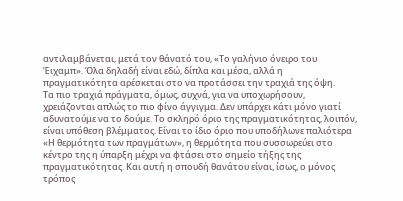αντιλαμβάνεται, μετά τον θάνατό του, «Το γαλήνιο όνειρο του Έιχαμπ». Όλα δηλαδή είναι εδώ, δίπλα και μέσα, αλλά η πραγματικότητα αρέσκεται στο να προτάσσει την τραχιά της όψη.
Τα πιο τραχιά πράγματα, όμως, συχνά, για να υποχωρήσουν, χρειάζονται απλώς το πιο φίνο άγγιγμα. Δεν υπάρχει κάτι μόνο γιατί αδυνατούμε να το δούμε. Το σκληρό όριο της πραγματικότητας, λοιπόν, είναι υπόθεση βλέμματος. Είναι το ίδιο όριο που υποδήλωνε παλιότερα «Η θερμότητα των πραγμάτων», η θερμότητα που συσσωρεύει στο κέντρο της η ύπαρξη μέχρι να φτάσει στο σημείο τήξης της πραγματικότητας. Και αυτή η σπουδή θανάτου είναι, ίσως, ο μόνος τρόπος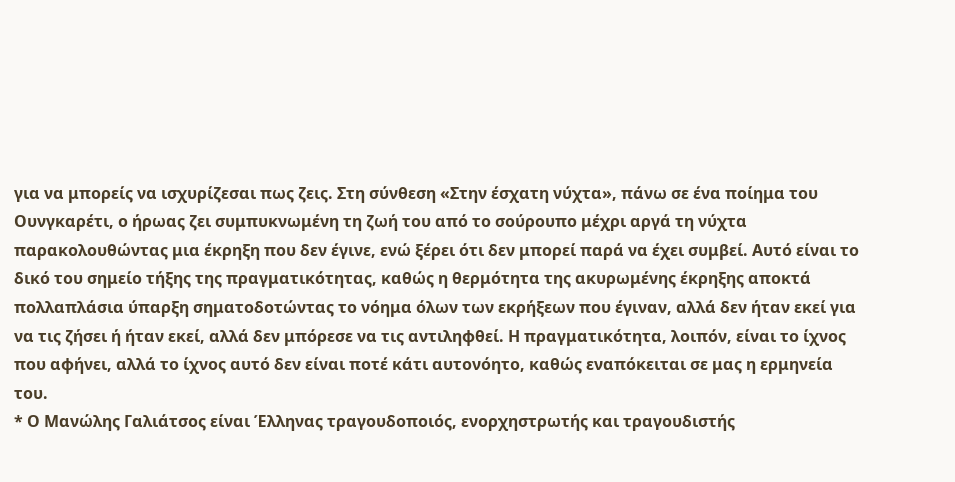για να μπορείς να ισχυρίζεσαι πως ζεις. Στη σύνθεση «Στην έσχατη νύχτα», πάνω σε ένα ποίημα του Ουνγκαρέτι, ο ήρωας ζει συμπυκνωμένη τη ζωή του από το σούρουπο μέχρι αργά τη νύχτα παρακολουθώντας μια έκρηξη που δεν έγινε, ενώ ξέρει ότι δεν μπορεί παρά να έχει συμβεί. Αυτό είναι το δικό του σημείο τήξης της πραγματικότητας, καθώς η θερμότητα της ακυρωμένης έκρηξης αποκτά πολλαπλάσια ύπαρξη σηματοδοτώντας το νόημα όλων των εκρήξεων που έγιναν, αλλά δεν ήταν εκεί για να τις ζήσει ή ήταν εκεί, αλλά δεν μπόρεσε να τις αντιληφθεί. Η πραγματικότητα, λοιπόν, είναι το ίχνος που αφήνει, αλλά το ίχνος αυτό δεν είναι ποτέ κάτι αυτονόητο, καθώς εναπόκειται σε μας η ερμηνεία του.
* Ο Μανώλης Γαλιάτσος είναι Έλληνας τραγουδοποιός, ενορχηστρωτής και τραγουδιστής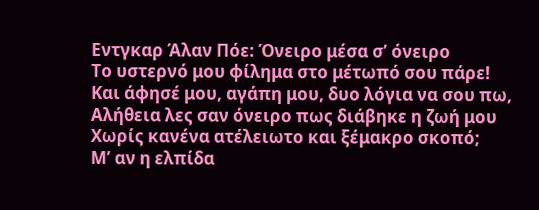Εντγκαρ Άλαν Πόε: Όνειρο μέσα σ’ όνειρο
Το υστερνό μου φίλημα στο μέτωπό σου πάρε!
Και άφησέ μου, αγάπη μου, δυο λόγια να σου πω,
Αλήθεια λες σαν όνειρο πως διάβηκε η ζωή μου
Χωρίς κανένα ατέλειωτο και ξέμακρο σκοπό;
Μ’ αν η ελπίδα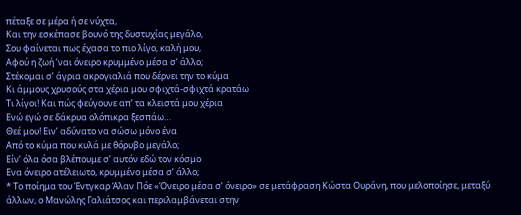πέταξε σε μέρα ή σε νύχτα,
Και την εσκέπασε βουνό της δυστυχίας μεγάλο,
Σου φαίνεται πως έχασα το πιο λίγο, καλή μου,
Αφού η ζωή ’ναι όνειρο κρυμμένο μέσα σ’ άλλο;
Στέκομαι σ’ άγρια ακρογιαλιά που δέρνει την το κύμα
Κι άμμους χρυσούς στα χέρια μου σφιχτά-σφιχτά κρατάω
Τι λίγοι! Και πώς φεύγουνε απ’ τα κλειστά μου χέρια
Ενώ εγώ σε δάκρυα ολόπικρα ξεσπάω…
Θεέ μου! Ειν’ αδύνατο να σώσω μόνο ένα
Από το κύμα που κυλά με θόρυβο μεγάλο;
Είν’ όλα όσα βλέπουμε σ’ αυτόν εδώ τον κόσμο
Ενα όνειρο ατέλειωτο, κρυμμένο μέσα σ’ άλλο;
* Το ποίημα του Έντγκαρ Άλαν Πόε «Όνειρο μέσα σ’ όνειρο» σε μετάφραση Κώστα Ουράνη, που μελοποίησε, μεταξύ άλλων, ο Μανώλης Γαλιάτσος και περιλαμβάνεται στην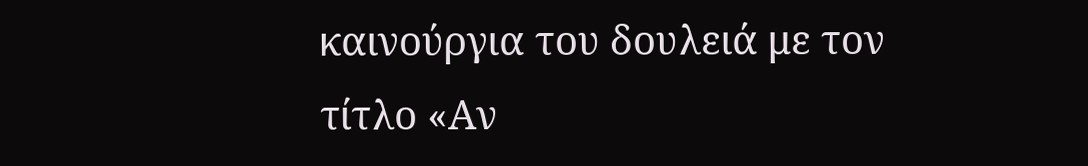καινούργια του δουλειά με τον τίτλο «Αν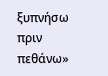ξυπνήσω πριν πεθάνω»